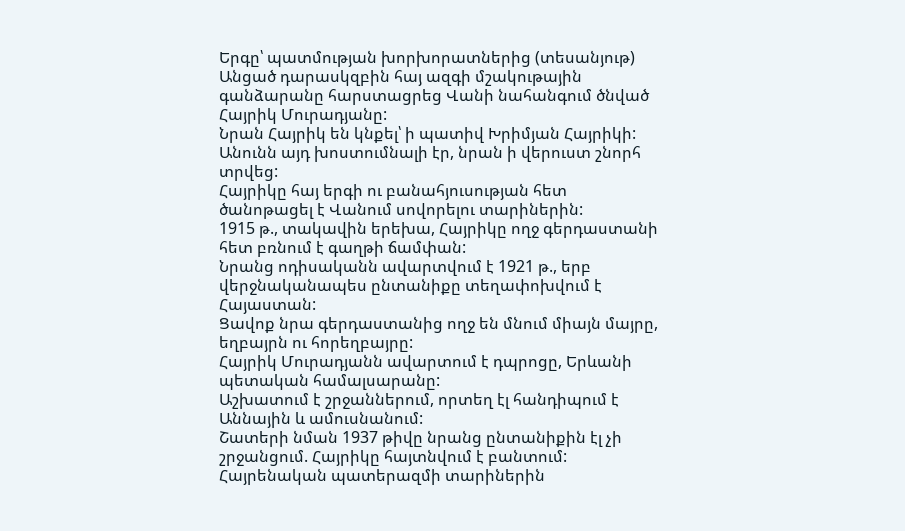Երգը՝ պատմության խորխորատներից (տեսանյութ)
Անցած դարասկզբին հայ ազգի մշակութային գանձարանը հարստացրեց Վանի նահանգում ծնված Հայրիկ Մուրադյանը:
Նրան Հայրիկ են կնքել՝ ի պատիվ Խրիմյան Հայրիկի:
Անունն այդ խոստումնալի էր, նրան ի վերուստ շնորհ տրվեց:
Հայրիկը հայ երգի ու բանահյուսության հետ ծանոթացել է Վանում սովորելու տարիներին:
1915 թ., տակավին երեխա, Հայրիկը ողջ գերդաստանի հետ բռնում է գաղթի ճամփան:
Նրանց ոդիսականն ավարտվում է 1921 թ., երբ վերջնականապես ընտանիքը տեղափոխվում է Հայաստան:
Ցավոք նրա գերդաստանից ողջ են մնում միայն մայրը, եղբայրն ու հորեղբայրը:
Հայրիկ Մուրադյանն ավարտում է դպրոցը, Երևանի պետական համալսարանը:
Աշխատում է շրջաններում, որտեղ էլ հանդիպում է Աննային և ամուսնանում:
Շատերի նման 1937 թիվը նրանց ընտանիքին էլ չի շրջանցում. Հայրիկը հայտնվում է բանտում:
Հայրենական պատերազմի տարիներին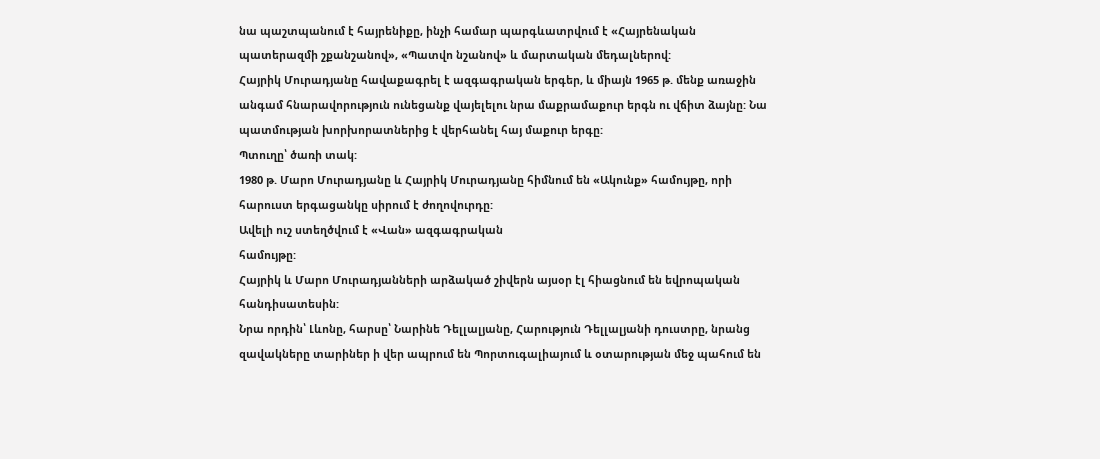նա պաշտպանում է հայրենիքը, ինչի համար պարգևատրվում է «Հայրենական պատերազմի շքանշանով», «Պատվո նշանով» և մարտական մեդալներով:
Հայրիկ Մուրադյանը հավաքագրել է ազգագրական երգեր, և միայն 1965 թ. մենք առաջին անգամ հնարավորություն ունեցանք վայելելու նրա մաքրամաքուր երգն ու վճիտ ձայնը: Նա պատմության խորխորատներից է վերհանել հայ մաքուր երգը:
Պտուղը՝ ծառի տակ:
1980 թ. Մարո Մուրադյանը և Հայրիկ Մուրադյանը հիմնում են «Ակունք» համույթը, որի հարուստ երգացանկը սիրում է ժողովուրդը:
Ավելի ուշ ստեղծվում է «Վան» ազգագրական
համույթը:
Հայրիկ և Մարո Մուրադյանների արձակած շիվերն այսօր էլ հիացնում են եվրոպական հանդիսատեսին:
Նրա որդին՝ Լևոնը, հարսը՝ Նարինե Դելլալյանը, Հարություն Դելլալյանի դուստրը, նրանց զավակները տարիներ ի վեր ապրում են Պորտուգալիայում և օտարության մեջ պահում են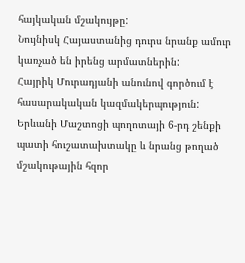հայկական մշակույթը:
Նույնիսկ Հայաստանից դուրս նրանք ամուր կառչած են իրենց արմատներին:
Հայրիկ Մուրադյանի անունով գործում է հասարակական կազմակերպություն:
Երևանի Մաշտոցի պողոտայի 6-րդ շենքի պատի հուշատախտակը և նրանց թողած մշակութային հզոր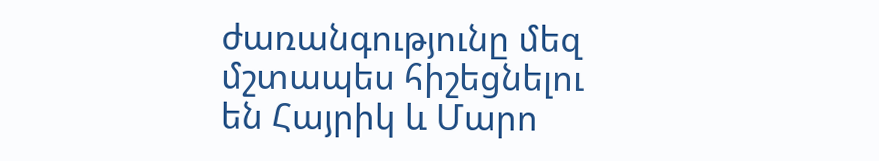ժառանգությունը մեզ մշտապես հիշեցնելու են Հայրիկ և Մարո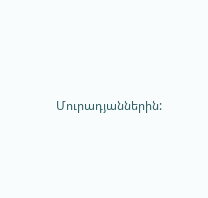Մուրադյաններին: